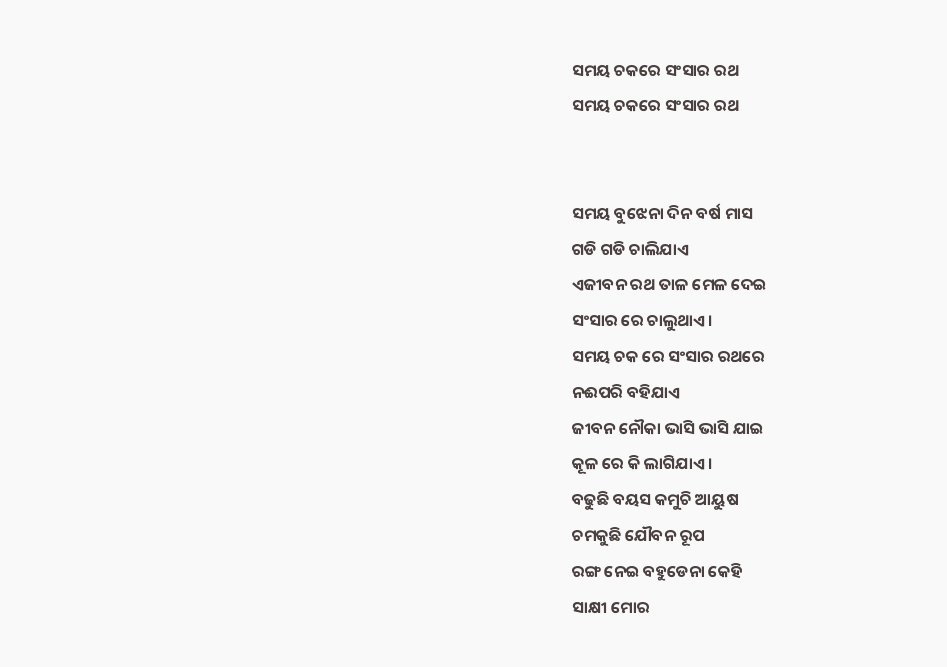ସମୟ ଚକରେ ସଂସାର ରଥ
ସମୟ ଚକରେ ସଂସାର ରଥ


ସମୟ ବୁଝେନା ଦିନ ବର୍ଷ ମାସ
ଗଡି ଗଡି ଚାଲିଯାଏ
ଏଜୀବନ ରଥ ତାଳ ମେଳ ଦେଇ
ସଂସାର ରେ ଚାଲୁଥାଏ ।
ସମୟ ଚକ ରେ ସଂସାର ରଥରେ
ନଈପରି ବହିଯାଏ
ଜୀବନ ନୌକା ଭାସି ଭାସି ଯାଇ
କୂଳ ରେ କି ଲାଗିଯାଏ ।
ବଢୁଛି ବୟସ କମୁଚି ଆୟୁଷ
ଚମକୁଛି ଯୌବନ ରୂପ
ରଙ୍ଗ ନେଇ ବହୁଡେନା କେହି
ସାକ୍ଷୀ ମୋର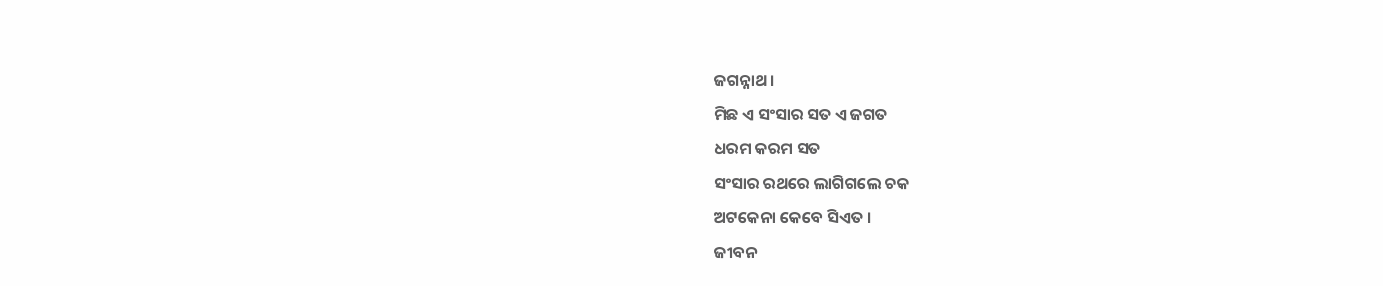ଜଗନ୍ନାଥ ।
ମିଛ ଏ ସଂସାର ସତ ଏ ଜଗତ
ଧରମ କରମ ସତ
ସଂସାର ରଥରେ ଲାଗିଗଲେ ଚକ
ଅଟକେନା କେବେ ସିଏତ ।
ଜୀବନ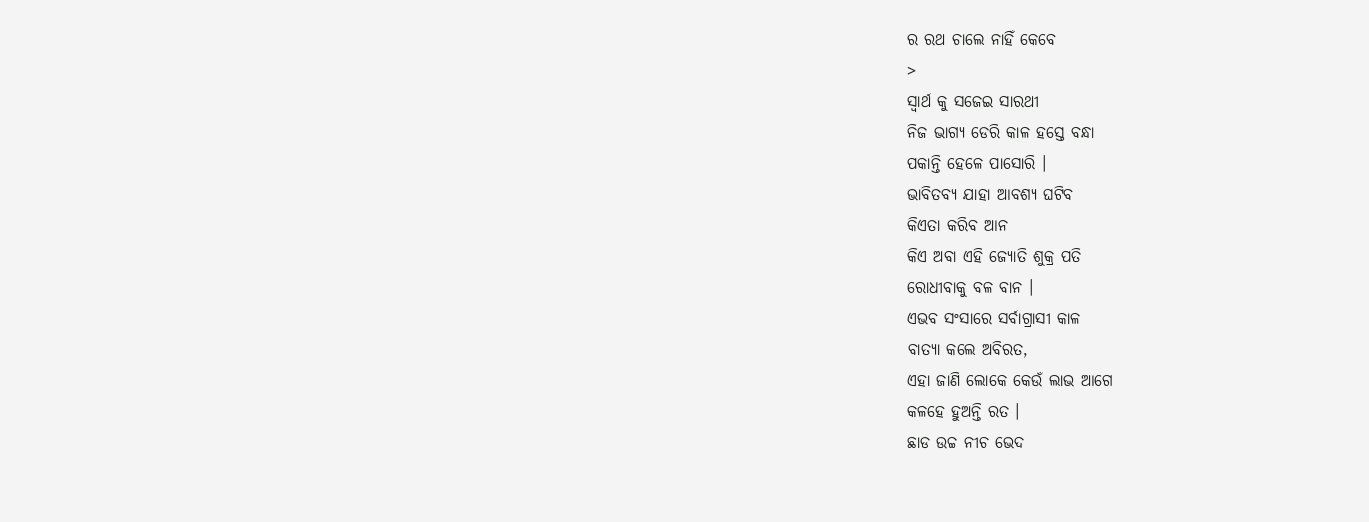ର ରଥ ଚାଲେ ନାହିଁ କେବେ
>
ସ୍ୱାର୍ଥ କୁ ସଜେଇ ସାରଥୀ
ନିଜ ଭାଗ୍ୟ ଡେରି କାଳ ହସ୍ତେ ବନ୍ଧା
ପକାନ୍ତି ହେଳେ ପାସୋରି ।
ଭାବିତବ୍ୟ ଯାହା ଆବଶ୍ୟ ଘଟିବ
କିଏତା କରିବ ଆନ
କିଏ ଅବା ଏହି ଜ୍ୟୋତି ଶୁକ୍ର ପତି
ରୋଧୀବାକୁ ବଳ ବାନ ।
ଏଭବ ସଂସାରେ ସର୍ବାଗ୍ରାସୀ କାଳ
ବାତ୍ୟା କଲେ ଅବିରତ,
ଏହା ଜାଣି ଲୋକେ କେଉଁ ଲାଭ ଆଗେ
କଳହେ ହୁଅନ୍ତି ରତ ।
ଛାଡ ଉଚ୍ଚ ନୀଚ ଭେଦ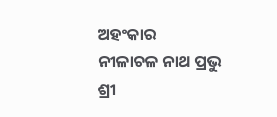ଅହଂକାର
ନୀଳାଚଳ ନାଥ ପ୍ରଭୁ
ଶ୍ରୀ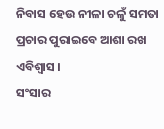ନିବାସ ହେଉ ନୀଳା ଚଳୁଁ ସମତା
ପ୍ରଚାର ପୁରାଇବେ ଆଶା ରଖ ଏବିଶ୍ୱାସ ।
ସଂସାର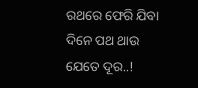ରଥରେ ଫେରି ଯିବା
ଦିନେ ପଥ ଥାଉ ଯେତେ ଦୂର..!